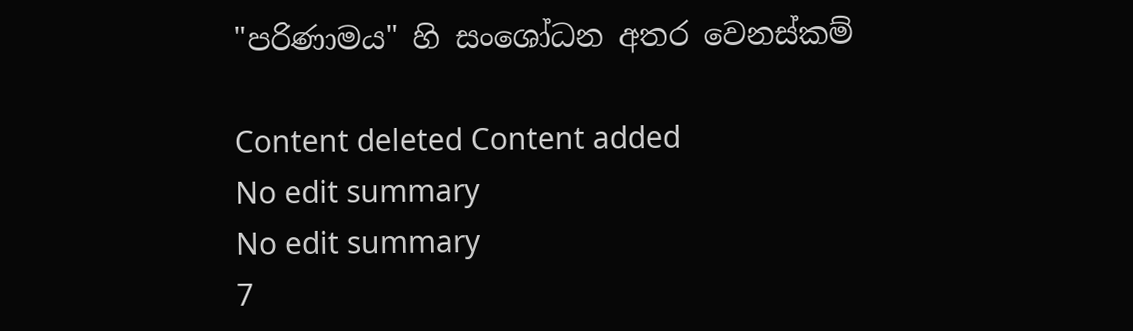"පරිණාමය" හි සංශෝධන අතර වෙනස්කම්

Content deleted Content added
No edit summary
No edit summary
7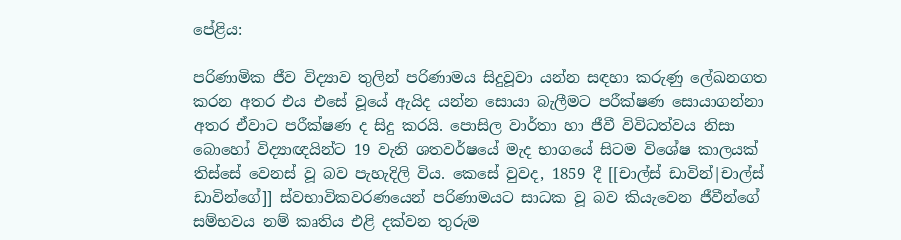පේළිය:

පරිණාමික ජීව විද්‍යාව තුලින් පරිණාමය සිදුවූවා යන්න සඳහා කරුණු ලේඛනගත කරන අතර එය එසේ වූයේ ඇයිද යන්න සොයා බැලීමට පරීක්ෂණ සොයාගන්නා අතර ඒවාට පරීක්ෂණ ද සිදු කරයි. පොසිල වාර්තා හා ජීවී විවිධත්වය නිසා බොහෝ විද්‍යාඥයින්ට 19 වැනි ශතවර්ෂයේ මැද භාගයේ සිටම විශේෂ කාලයක් තිස්සේ වෙනස් වූ බව පැහැදිලි විය. කෙසේ වුවද, 1859 දී [[චාල්ස් ඩාවින්|චාල්ස් ඩාවින්ගේ]] ස්වභාවිකවරණයෙන් පරිණාමයට සාධක වූ බව කියැවෙන ජීවීන්ගේ සම්භවය නම් කෘතිය එළි දක්වන තුරුම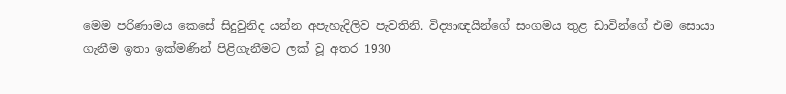මෙම පරිණාමය කෙසේ සිදුවුනිද යන්න අපැහැදිලිව පැවතිනි. විද්‍යාඥයින්ගේ සංගමය තුළ ඩාවින්ගේ එම සොයා ගැනීම ඉතා ඉක්මණින් පිළිගැනීමට ලක් වූ අතර 1930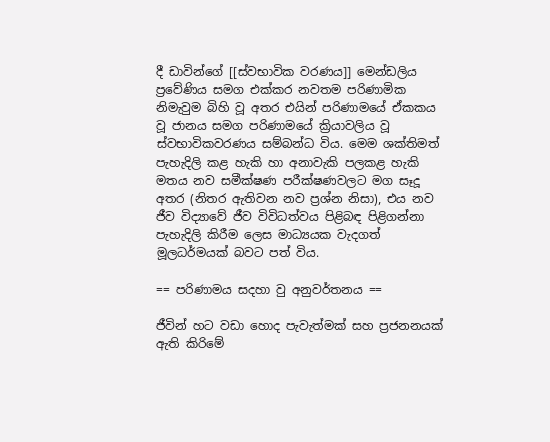දී ඩාවින්ගේ [[ස්වභාවික වරණය]] මෙන්ඩලිය ප්‍රවේණිය සමග එක්කර නවතම පරිණාමික නිමැවුම බිහි වූ අතර එයින් පරිණාමයේ ඒකකය වූ ජානය සමග පරිණාමයේ ක්‍රියාවලිය වූ ස්වභාවිකවරණය සම්බන්ධ විය. මෙම ශක්තිමත් පැහැදිලි කළ හැකි හා අනාවැකි පලකළ හැකි මතය නව සමීක්ෂණ පරීක්ෂණවලට මග සෑදූ අතර (නිතර ඇතිවන නව ප්‍රශ්න නිසා), එය නව ජීව විද්‍යාවේ ජීව විවිධත්වය පිළිබඳ පිළිගන්නා පැහැදිලි කිරීම ලෙස මාධ්‍යයක වැදගත් මූලධර්මයක් බවට පත් විය.

== පරිණාමය සදහා වු අනුවර්තනය ==

ජීවින් හට වඩා හොද පැවැත්මක් සහ ප්‍රජනනයක් ඇති කිරිමේ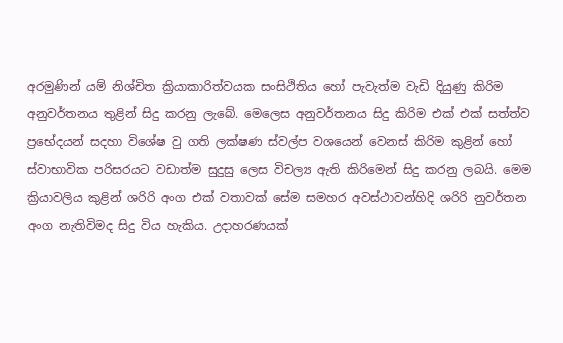අරමුණින් යම් නිශ්චිත ක්‍රියාකාරිත්වයක සංසිථිතිය හෝ පැවැත්ම වැඩි දියුණු කිරිම අනුවර්තනය තුළින් සිදු කරනු ලැබේ. මෙලෙස අනුවර්තනය සිදු කිරිම එක් එක් සත්ත්ව ප්‍රභේදයන් සදහා විශේෂ වු ගති ලක්ෂණ ස්වල්ප වශයෙන් වෙනස් කිරිම කුළින් හෝ ස්වාභාවික පරිසරයට වඩාත්ම සුදුසු ලෙස විචල්‍ය ඇති කිරිමෙන් සිදු කරනු ලබයි. මෙම ක්‍රියාවලිය කුළින් ශරිරි අංග එක් වතාවක් සේම සමහර අවස්ථාවන්හිදි ශරිරි නුවර්තන අංග නැතිවිමද සිදු විය හැකිය. උදාහරණයක්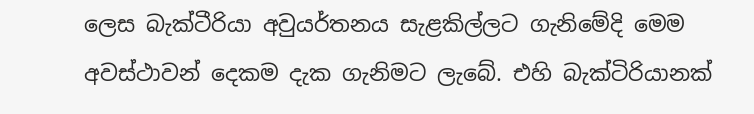ලෙස බැක්ටීරියා අවුයර්තනය සැළකිල්ලට ගැනිමේදි මෙම අවස්ථාවන් දෙකම දැක ගැනිමට ලැබේ. එහි බැක්ටිරියානක්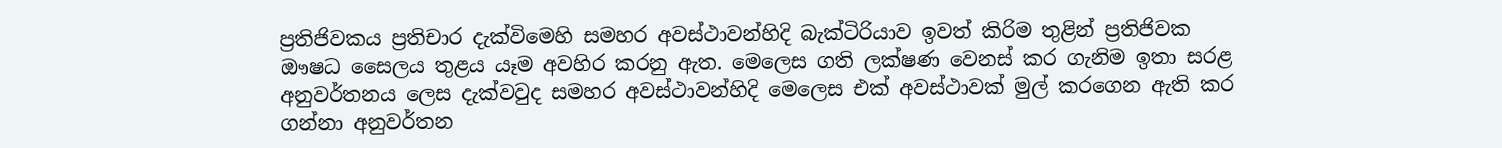ප්‍රතිජිවකය ප්‍රතිචාර දැක්විමෙහි සමහර අවස්ථාවන්හිදි බැක්ටිරියාව ඉවත් කිරිම තුළින් ප්‍රතිජිවක ඖෂධ සෛලය තුළය යෑම අවහිර කරනු ඇත. මෙලෙස ගති ලක්ෂණ වෙනස් කර ගැනිම ඉතා සරළ අනුවර්තනය ලෙස දැක්වවුද සමහර අවස්ථාවන්හිදි මෙලෙස එක් අවස්ථාවක් මුල් කරගෙන ඇති කර ගන්නා අනුවර්තන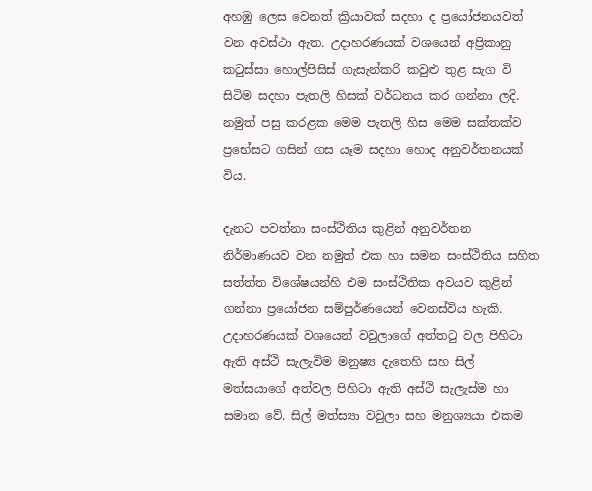අහඹු ලෙස වෙනත් ක්‍රියාවක් සදහා ද ප්‍රයෝජනයවත් වන අවස්ථා ඇත. උදාහරණයක් වශයෙන් අප්‍රිකානු කටුස්සා හොල්පිසිස් ගැසැන්කරි කවුළු තුළ සැග වි සිටිම සදහා පැතලි හිසක් වර්ධනය කර ගන්නා ලදි. නමුත් පසු කරළක මෙම පැතලි හිස මෙම සක්තක්ව ප්‍රභේසට ගසින් ගස යෑම සදහා හොද අනුවර්තනයක් විය.

දැනට පවත්නා සංස්ථිතිය කුළින් අනුවර්තන නිර්මාණයව වන නමුත් එක හා සමන සංස්ථිතිය සහිත සත්ත්ත විශේෂයන්හි එම සංස්ථිතික අවයව කුළින් ගන්නා ප්‍රයෝජන සම්පුර්ණයෙන් වෙනස්විය හැකි. උදාහරණයක් වශයෙන් වවුලාගේ අත්තටු වල පිහිටා ඇති අස්ථි සැලැවිම මනුෂ්‍ය දැතෙහි සහ සිල් මත්සයාගේ අත්වල පිහිටා ඇති අස්ථි සැලැස්ම හා සමාන වේ. සිල් මත්ස්‍යා වවුලා සහ මනුශ්‍යයා එකම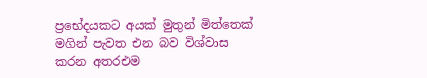ප්‍රභේදයකට අයක් මුතුන් මිත්තෙක් මගින් පැවත එන බව විශ්වාස කරන අතරඑම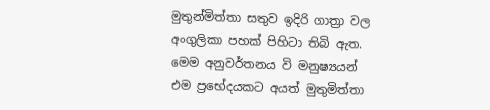මුතුන්මිත්තා සතුව ඉදිරි ගාත්‍රා වල අංගුලිකා පහක් පිහිටා තිබි ඇත. මෙම අනුවර්තනය වි මනුෂ්‍යයන් එම ප්‍රභේදයකට අයත් මුතුමිත්තා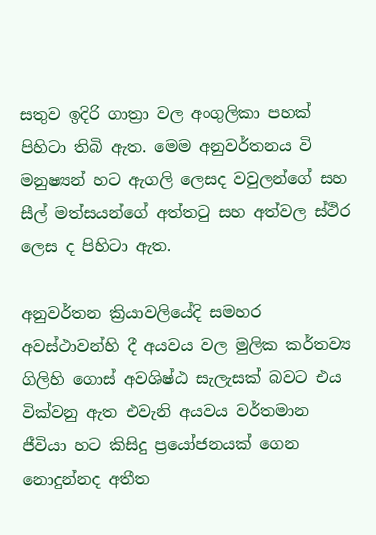සතුව ඉදිරි ගාත්‍රා වල අංගුලිකා පහක් පිහිටා තිබි ඇත. මෙම අනුවර්තනය වි මනුෂ්‍යන් හට ඇගලි ලෙසද වවුලන්ගේ සහ සීල් මත්සයන්ගේ අත්තටු සහ අත්වල ස්ථිර ලෙස ද පිහිටා ඇත.

අනුවර්තන ක්‍රියාවලියේදි සමහර අවස්ථාවන්හි දී අයවය වල මුලික කර්තව්‍ය ගිලිහි ගොස් අවශිෂ්ඨ සැලැසක් බවට එය වික්වනු ඇත එවැනි අයවය වර්තමාන ජීවියා හට කිසිදු ප්‍රයෝජනයක් ගෙන නොදුන්නද අතීත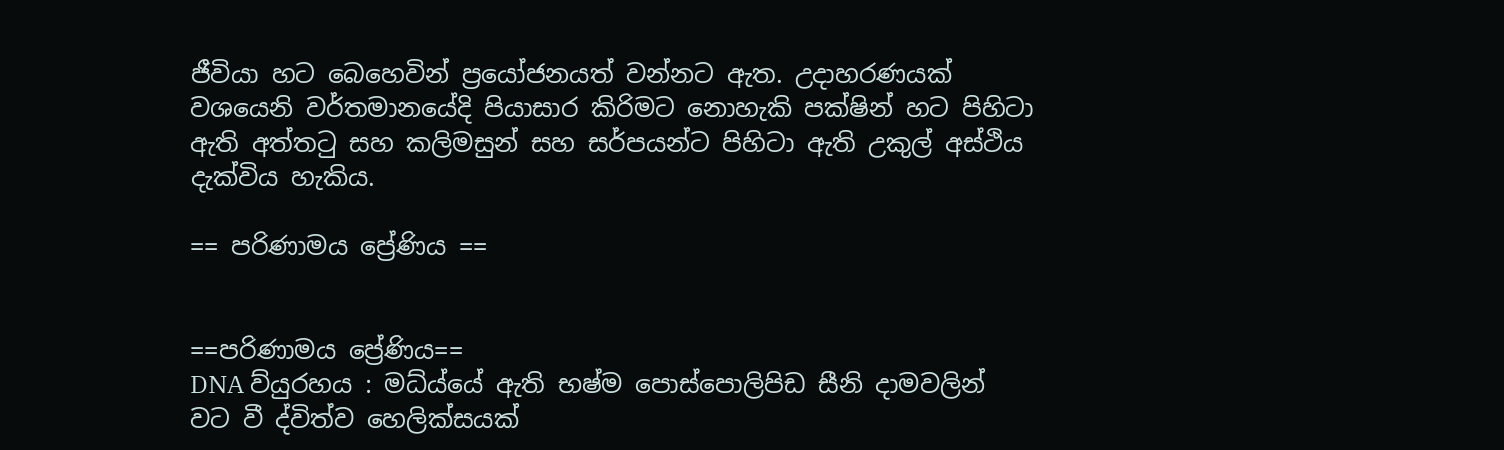ජීවියා හට බෙහෙවින් ප්‍රයෝජනයත් වන්නට ඇත. උදාහරණයක් වශයෙනි වර්තමානයේදි පියාසාර කිරිමට නොහැකි පක්ෂින් හට පිහිටා ඇති අත්තටු සහ කලිමසුන් සහ සර්පයන්ට පිහිටා ඇති උකුල් අස්ථිය දැක්විය හැකිය.

== පරිණාමය ප්‍රේණිය ==


==පරිණාමය ප්‍රේණිය==
DNA ව්යුරහය : මධ්ය්යේ ඇති භෂ්ම පොස්පොලිපිඩ සීනි දාමවලින් වට වී ද්විත්ව හෙලික්සයක්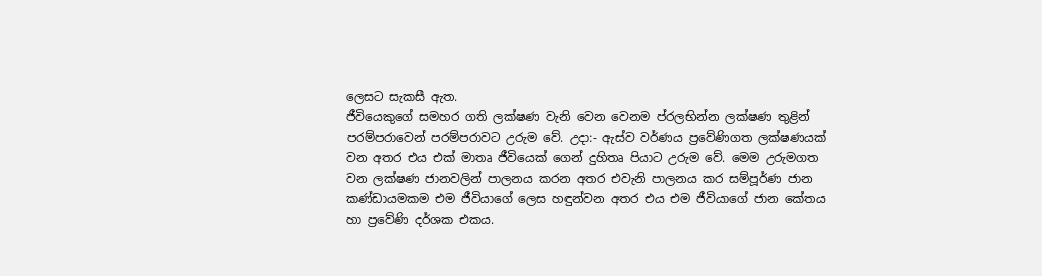ලෙසට සැකසී ඇත.
ජීවියෙකුගේ සමහර ගති ලක්ෂණ වැනි වෙන වෙනම ප්රලභින්න ලක්ෂණ තුළින් පරම්පරාවෙන් පරම්පරාවට උරුම වේ. උදා:- ඇස්ව වර්ණය ප්‍රවේණිගත ලක්ෂණයක් වන අතර එය එක් මාතෘ ජීවියෙක් ගෙන් දුහිතෘ පියාට උරුම වේ. මෙම උරුමගත වන ලක්ෂණ ජානවලින් පාලනය කරන අතර එවැනි පාලනය කර සම්පූර්ණ ජාන කණ්ඩායමකම එම ජීවියාගේ ලෙස හඳුන්වන අතර එය එම ජීවියාගේ ජාන කේතය හා ප්‍රවේණි දර්ශක එකය.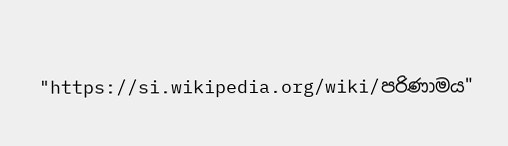"https://si.wikipedia.org/wiki/පරිණාමය"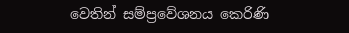වෙතින් සම්ප්‍රවේශනය කෙරිණි